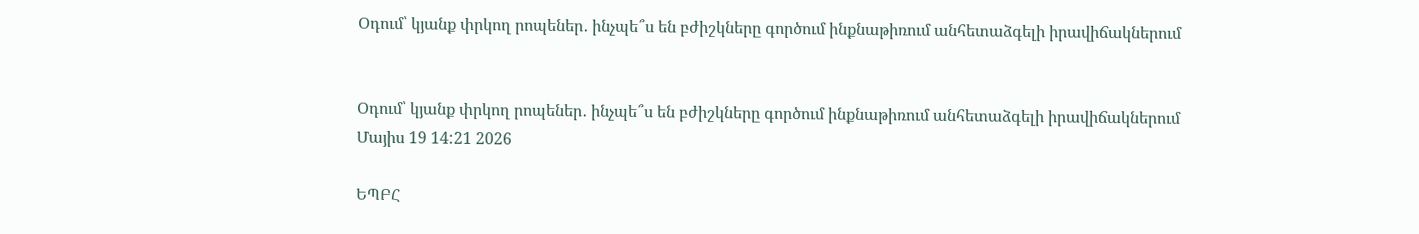Օդում՝ կյանք փրկող րոպեներ․ ինչպե՞ս են բժիշկները գործում ինքնաթիռում անհետաձգելի իրավիճակներում


Օդում՝ կյանք փրկող րոպեներ․ ինչպե՞ս են բժիշկները գործում ինքնաթիռում անհետաձգելի իրավիճակներում
Մայիս 19 14:21 2026

ԵՊԲՀ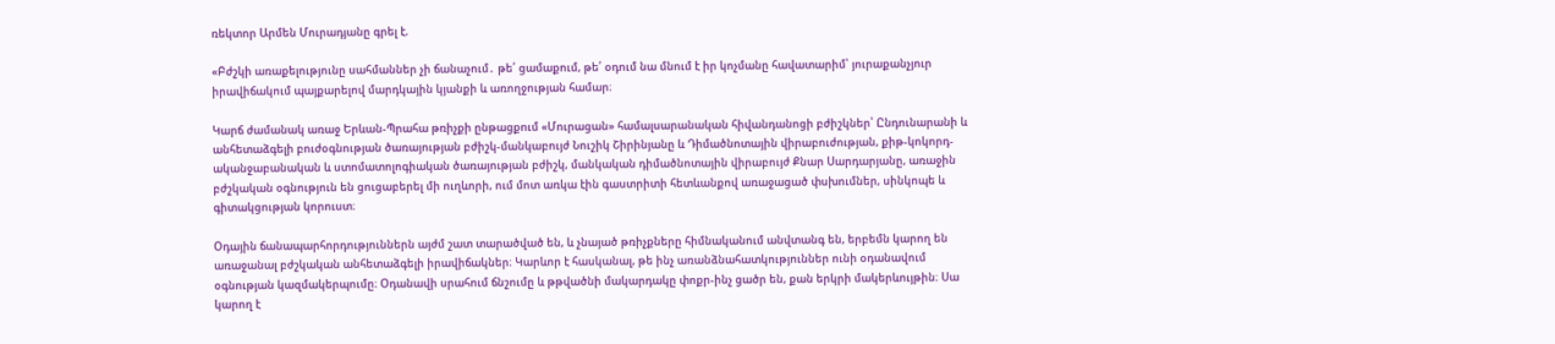ռեկտոր Արմեն Մուրադյանը գրել է.

«Բժշկի առաքելությունը սահմաններ չի ճանաչում․ թե՛ ցամաքում, թե՛ օդում նա մնում է իր կոչմանը հավատարիմ՝ յուրաքանչյուր իրավիճակում պայքարելով մարդկային կյանքի և առողջության համար։

Կարճ ժամանակ առաջ Երևան-Պրահա թռիչքի ընթացքում «Մուրացան» համալսարանական հիվանդանոցի բժիշկներ՝ Ընդունարանի և անհետաձգելի բուժօգնության ծառայության բժիշկ-մանկաբույժ Նուշիկ Շիրինյանը և Դիմածնոտային վիրաբուժության, քիթ-կոկորդ-ականջաբանական և ստոմատոլոգիական ծառայության բժիշկ, մանկական դիմածնոտային վիրաբույժ Քնար Սարդարյանը, առաջին բժշկական օգնություն են ցուցաբերել մի ուղևորի, ում մոտ առկա էին գաստրիտի հետևանքով առաջացած փսխումներ, սինկոպե և գիտակցության կորուստ։

Օդային ճանապարհորդություններն այժմ շատ տարածված են, և չնայած թռիչքները հիմնականում անվտանգ են, երբեմն կարող են առաջանալ բժշկական անհետաձգելի իրավիճակներ։ Կարևոր է հասկանալ, թե ինչ առանձնահատկություններ ունի օդանավում օգնության կազմակերպումը։ Օդանավի սրահում ճնշումը և թթվածնի մակարդակը փոքր-ինչ ցածր են, քան երկրի մակերևույթին։ Սա կարող է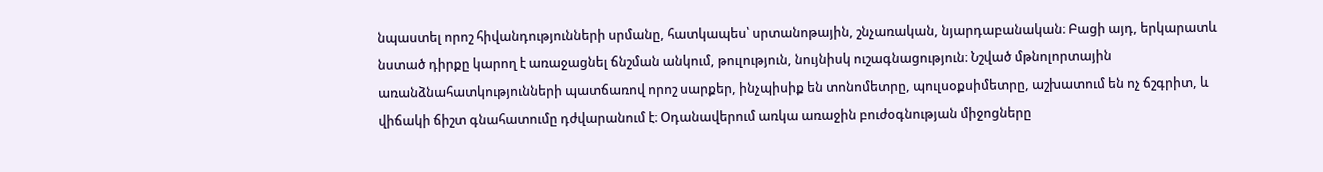նպաստել որոշ հիվանդությունների սրմանը, հատկապես՝ սրտանոթային, շնչառական, նյարդաբանական։ Բացի այդ, երկարատև նստած դիրքը կարող է առաջացնել ճնշման անկում, թուլություն, նույնիսկ ուշագնացություն։ Նշված մթնոլորտային առանձնահատկությունների պատճառով որոշ սարքեր, ինչպիսիք են տոնոմետրը, պուլսօքսիմետրը, աշխատում են ոչ ճշգրիտ, և վիճակի ճիշտ գնահատումը դժվարանում է։ Օդանավերում առկա առաջին բուժօգնության միջոցները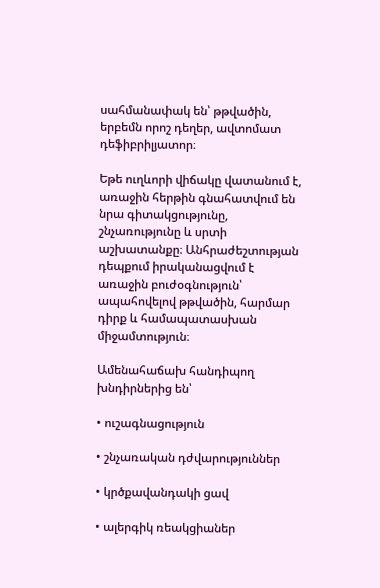սահմանափակ են՝ թթվածին, երբեմն որոշ դեղեր, ավտոմատ դեֆիբրիլյատոր։

Եթե ուղևորի վիճակը վատանում է, առաջին հերթին գնահատվում են նրա գիտակցությունը, շնչառությունը և սրտի աշխատանքը։ Անհրաժեշտության դեպքում իրականացվում է առաջին բուժօգնություն՝ ապահովելով թթվածին, հարմար դիրք և համապատասխան միջամտություն։

Ամենահաճախ հանդիպող խնդիրներից են՝

• ուշագնացություն

• շնչառական դժվարություններ

• կրծքավանդակի ցավ

• ալերգիկ ռեակցիաներ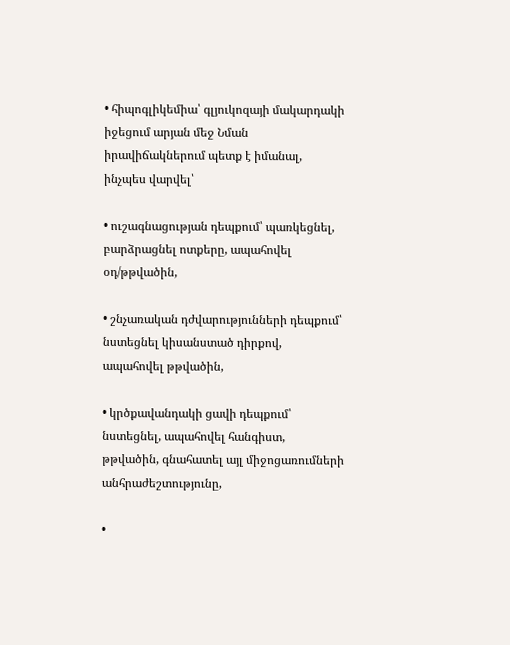• հիպոգլիկեմիա՝ գլյուկոզայի մակարդակի իջեցում արյան մեջ Նման իրավիճակներում պետք է իմանալ, ինչպես վարվել՝

• ուշագնացության դեպքում՝ պառկեցնել, բարձրացնել ոտքերը, ապահովել օդ/թթվածին,

• շնչառական դժվարությունների դեպքում՝ նստեցնել կիսանստած դիրքով, ապահովել թթվածին,

• կրծքավանդակի ցավի դեպքում՝ նստեցնել, ապահովել հանգիստ, թթվածին, գնահատել այլ միջոցառումների անհրաժեշտությունը,

•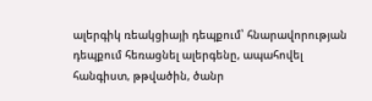ալերգիկ ռեակցիայի դեպքում՝ հնարավորության դեպքում հեռացնել ալերգենը, ապահովել հանգիստ, թթվածին, ծանր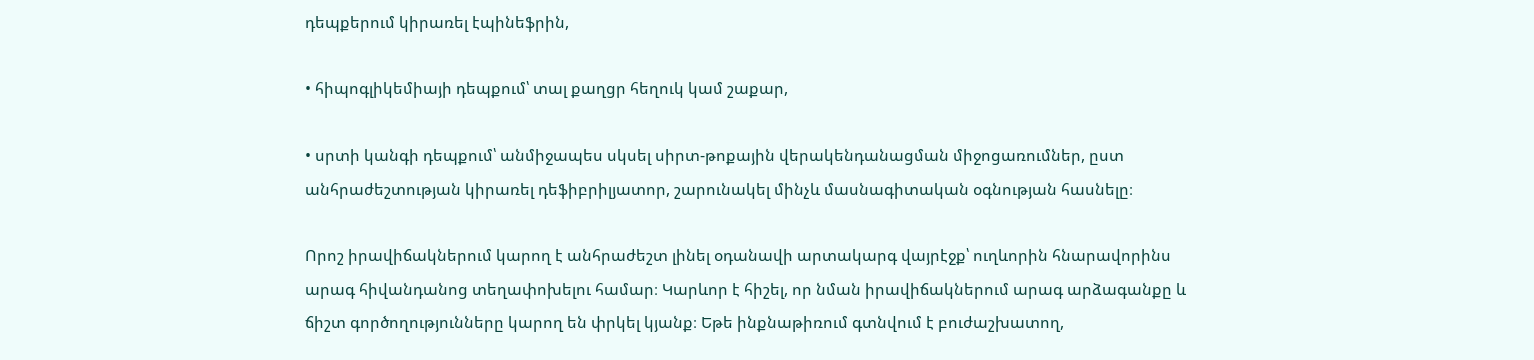դեպքերում կիրառել էպինեֆրին,

• հիպոգլիկեմիայի դեպքում՝ տալ քաղցր հեղուկ կամ շաքար,

• սրտի կանգի դեպքում՝ անմիջապես սկսել սիրտ-թոքային վերակենդանացման միջոցառումներ, ըստ անհրաժեշտության կիրառել դեֆիբրիլյատոր, շարունակել մինչև մասնագիտական օգնության հասնելը։

Որոշ իրավիճակներում կարող է անհրաժեշտ լինել օդանավի արտակարգ վայրէջք՝ ուղևորին հնարավորինս արագ հիվանդանոց տեղափոխելու համար։ Կարևոր է հիշել, որ նման իրավիճակներում արագ արձագանքը և ճիշտ գործողությունները կարող են փրկել կյանք։ Եթե ինքնաթիռում գտնվում է բուժաշխատող,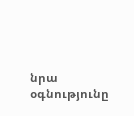նրա օգնությունը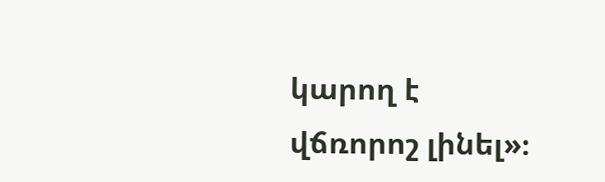կարող է վճռորոշ լինել»։